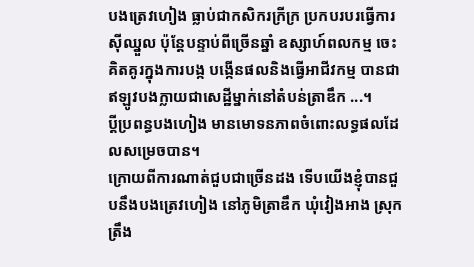បងត្រេវហៀង ធ្លាប់ជាកសិករក្រីក្រ ប្រកបរបរធ្វើការស៊ីឈ្នួល ប៉ុន្តែបន្ទាប់ពីច្រើនឆ្នាំ ឧស្សាហ៍ពលកម្ម ចេះគិតគូរក្នុងការបង្ក បង្កើនផលនិងធ្វើអាជីវកម្ម បានជាឥឡូវបងក្លាយជាសេដ្ឋីម្នាក់នៅតំបន់ត្រាឌឹក ...។
ប្តីប្រពន្ធបងហៀង មានមោទនភាពចំពោះលទ្ធផលដែលសម្រេចបាន។
ក្រោយពីការណាត់ជួបជាច្រើនដង ទើបយើងខ្ញុំបានជួបនឹងបងត្រេវហៀង នៅភូមិត្រាឌឹក ឃុំវៀងអាង ស្រុកត្រឹង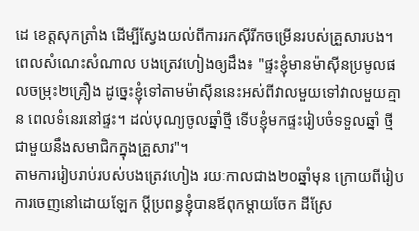ដេ ខេត្តសុកត្រាំង ដើម្បីស្វែងយល់ពីការរកស៊ីរីកចម្រើនរបស់គ្រួសារបង។ ពេលសំណេះសំណាល បងត្រេវហៀងឲ្យដឹង៖ "ផ្ទះខ្ញុំមានម៉ាស៊ីនប្រមូលផលចម្រុះ២គ្រឿង ដូច្នេះខ្ញុំទៅតាមម៉ាស៊ីននេះអស់ពីវាលមួយទៅវាលមួយគ្មាន ពេលទំនេរនៅផ្ទះ។ ដល់បុណ្យចូលឆ្នាំថ្មី ទើបខ្ញុំមកផ្ទះរៀបចំទទួលឆ្នាំ ថ្មីជាមួយនឹងសមាជិកក្នុងគ្រួសារ"។
តាមការរៀបរាប់របស់បងត្រេវហៀង រយៈកាលជាង២០ឆ្នាំមុន ក្រោយពីរៀបការចេញនៅដោយឡែក ប្តីប្រពន្ធខ្ញុំបានឪពុកម្តាយចែក ដីស្រែ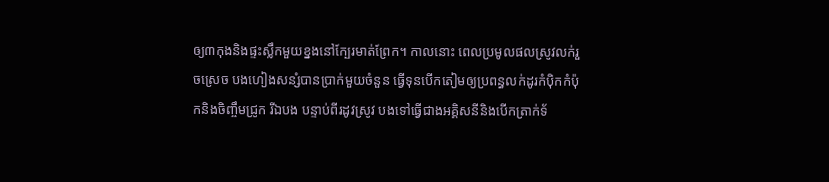ឲ្យ៣កុងនិងផ្ទះស្លឹកមួយខ្នងនៅក្បែរមាត់ព្រែក។ កាលនោះ ពេលប្រមូលផលស្រូវលក់រួចស្រេច បងហៀងសន្សំបានប្រាក់មួយចំនួន ធ្វើទុនបើកតៀមឲ្យប្រពន្ធលក់ដូរកំប៉ិកកំប៉ុកនិងចិញ្ចឹមជ្រូក រីឯបង បន្ទាប់ពីរដូវស្រូវ បងទៅធ្វើជាងអគ្គិសនីនិងបើកត្រាក់ទ័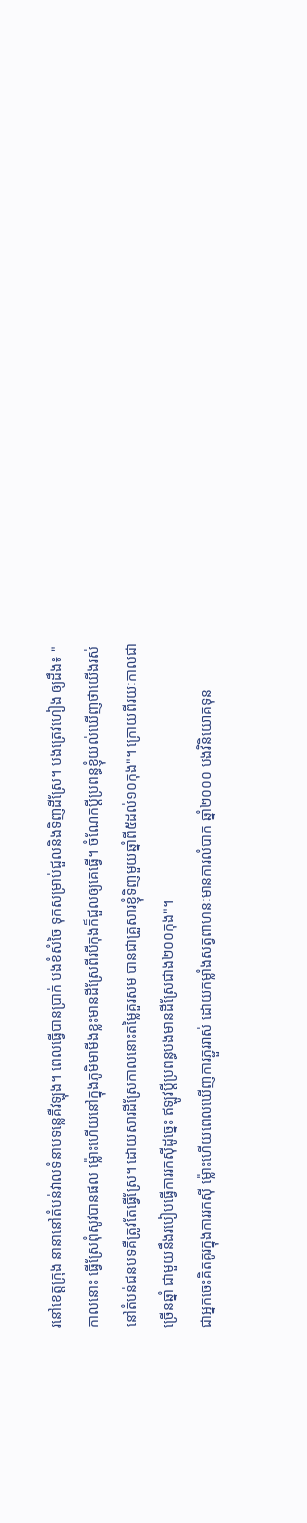រនៅខេត្តក្រុង នានានៅតំបន់វាលទំនាបទន្លេគឺវឡុង។ ពេលធ្វើបានប្រាក់ បងខំសំចៃ ទុកសម្រាប់ជួលនិងទិញដីស្រែ។ បងត្រេវហៀង ឲ្យដឹង៖ "កាលនោះ ធ្វើស្រែពុំសូវបានផល ម៉្លោះហើយនៅក្នុងភូមិមាមីងខ្លះមានដីស្រែពីរបីកុងក៏ជួលឲ្យគេធ្វើ។ ចំណែកប្តីប្រពន្ធខ្ញុំយល់ឃើញថាយើងរស់នៅតំបន់ជនបទគឺត្រូវតែធ្វើស្រែ។ ដោយសារដីស្រែកាលនោះតម្លៃគួរសម បានជាគ្រួសារខ្ញុំទិញមួយឆ្នាំពី៥ដល់១០កុង"។ ក្រោយពីរយៈកាលជាច្រើនឆ្នាំ ជាមួយនឹងរបៀបធ្វើការរកស៊ីដូច្នេះ ឥឡូវប្តីប្រពន្ធបងមានដីស្រែជាង២០០កុង"។
ជាអ្នកចេះគិតគូរក្នុងការរកស៊ី ម៉្លោះហើយពេលឃើញការភ្ជួររាស់ ដោយកម្លាំងសត្វពាហនៈមានការលំបាក ឆ្នាំ២០០០ បងវិនិយោគទុន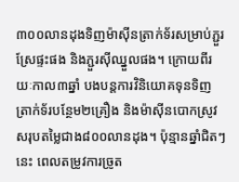៣០០លានដុងទិញម៉ាស៊ីនត្រាក់ទ័រសម្រាប់ភ្ជួរស្រែផ្ទះផង និងភ្ជួរស៊ីឈ្នួលផង។ ក្រោយពីរយៈកាល៣ឆ្នាំ បងបន្តការវិនិយោគទុនទិញ ត្រាក់ទ័របន្ថែម២គ្រឿង និងម៉ាស៊ីនបោកស្រូវសរុបតម្លៃជាង៨០០លានដុង។ ប៉ុន្មានឆ្នាំជិតៗនេះ ពេលតម្រូវការច្រូត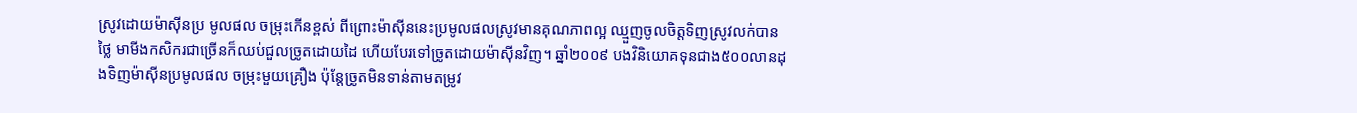ស្រូវដោយម៉ាស៊ីនប្រ មូលផល ចម្រុះកើនខ្ពស់ ពីព្រោះម៉ាស៊ីននេះប្រមូលផលស្រូវមានគុណភាពល្អ ឈ្មួញចូលចិត្តទិញស្រូវលក់បានថ្លៃ មាមីងកសិករជាច្រើនក៏ឈប់ជួលច្រូតដោយដៃ ហើយបែរទៅច្រូតដោយម៉ាស៊ីនវិញ។ ឆ្នាំ២០០៩ បងវិនិយោគទុនជាង៥០០លានដុងទិញម៉ាស៊ីនប្រមូលផល ចម្រុះមួយគ្រឿង ប៉ុន្តែច្រូតមិនទាន់តាមតម្រូវ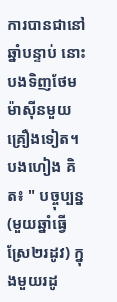ការបានជានៅឆ្នាំបន្ទាប់ នោះបងទិញថែមម៉ាស៊ីនមួយគ្រឿងទៀត។ បងហៀង គិត៖ " បច្ចុប្បន្ន (មួយឆ្នាំធ្វើស្រែ២រដូវ) ក្នុងមួយរដូ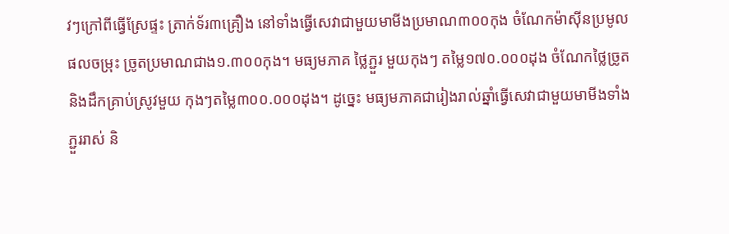វៗក្រៅពីធ្វើស្រែផ្ទះ ត្រាក់ទ័រ៣គ្រឿង នៅទាំងធ្វើសេវាជាមួយមាមីងប្រមាណ៣០០កុង ចំណែកម៉ាស៊ីនប្រមូលផលចម្រុះ ច្រូតប្រមាណជាង១.៣០០កុង។ មធ្យមភាគ ថ្លៃភ្ជួរ មួយកុងៗ តម្លៃ១៧០.០០០ដុង ចំណែកថ្លៃច្រូតនិងដឹកគ្រាប់ស្រូវមួយ កុងៗតម្លៃ៣០០.០០០ដុង។ ដូច្នេះ មធ្យមភាគជារៀងរាល់ឆ្នាំធ្វើសេវាជាមួយមាមីងទាំងភ្ជួររាស់ និ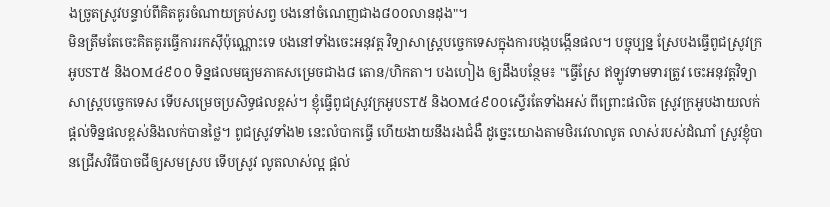ងច្រូតស្រូវបន្ទាប់ពីគិតគូរចំណាយគ្រប់សព្វ បងនៅចំណេញជាង៨០០លានដុង"។
មិនត្រឹមតែចេះគិតគូរធ្វើការរកស៊ីប៉ុណ្ណោះទេ បងនៅទាំងចេះអនុវត្ត វិទ្យាសាស្រ្តបច្ចេកទេសក្នុងការបង្កបង្កើនផល។ បច្ចុប្បន្ន ស្រែបងធ្វើពូជស្រូវក្រអូបST៥ និងOM៤៩០០ ទិន្នផលមធ្យមភាគសម្រេចជាង៨ តោន/ហិកតា។ បងហៀង ឲ្យដឹងបន្ថែម៖ "ធ្វើស្រែ ឥឡូវទាមទារត្រូវ ចេះអនុវត្តវិទ្យាសាស្រ្តបច្ចេកទេស ទើបសម្រេចប្រសិទ្ធផលខ្ពស់។ ខ្ញុំធ្វើពូជស្រូវក្រអូបST៥ និងOM៤៩០០ស្ទើរតែទាំងអស់ ពីព្រោះផលិត ស្រូវក្រអូបងាយលក់ ផ្តល់ទិន្នផលខ្ពស់និងលក់បានថ្លៃ។ ពូជស្រូវទាំង២ នេះលំបាកធ្វើ ហើយងាយនឹងរងជំងឺ ដូច្នេះយោងតាមថិរវេលាលូត លាស់របស់ដំណាំ ស្រូវខ្ញុំបានជ្រើសវិធីបាចជីឲ្យសមស្រប ទើបស្រូវ លូតលាស់ល្អ ផ្តល់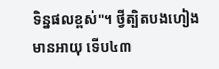ទិន្នផលខ្ពស់"។ ថ្វីត្បិតបងហៀងមានអាយុ ទើប៤៣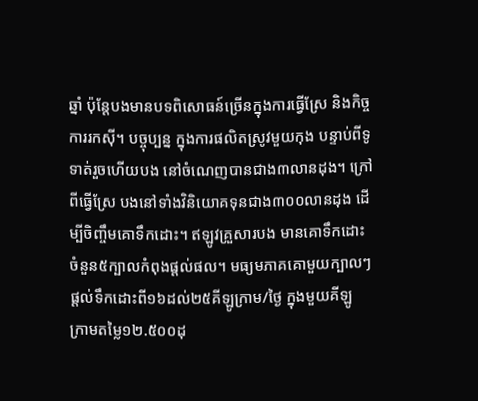ឆ្នាំ ប៉ុន្តែបងមានបទពិសោធន៍ច្រើនក្នុងការធ្វើស្រែ និងកិច្ចការរកស៊ី។ បច្ចុប្បន្ន ក្នុងការផលិតស្រូវមួយកុង បន្ទាប់ពីទូទាត់រួចហើយបង នៅចំណេញបានជាង៣លានដុង។ ក្រៅពីធ្វើស្រែ បងនៅទាំងវិនិយោគទុនជាង៣០០លានដុង ដើម្បីចិញ្ចឹមគោទឹកដោះ។ ឥឡូវគ្រួសារបង មានគោទឹកដោះចំនួន៥ក្បាលកំពុងផ្តល់ផល។ មធ្យមភាគគោមួយក្បាលៗផ្តល់ទឹកដោះពី១៦ដល់២៥គីឡូក្រាម/ថ្ងៃ ក្នុងមួយគីឡូ ក្រាមតម្លៃ១២.៥០០ដុ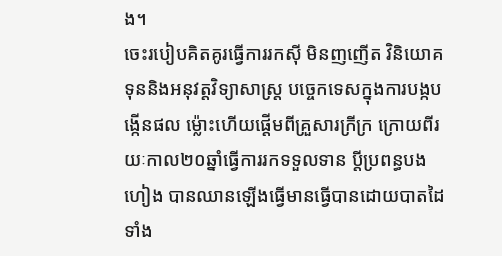ង។
ចេះរបៀបគិតគូរធ្វើការរកស៊ី មិនញញើត វិនិយោគទុននិងអនុវត្តវិទ្យាសាស្រ្ត បច្ចេកទេសក្នុងការបង្កបង្កើនផល ម៉្លោះហើយផ្តើមពីគ្រួសារក្រីក្រ ក្រោយពីរយៈកាល២០ឆ្នាំធ្វើការរកទទួលទាន ប្តីប្រពន្ធបង ហៀង បានឈានឡើងធ្វើមានធ្វើបានដោយបាតដៃទាំង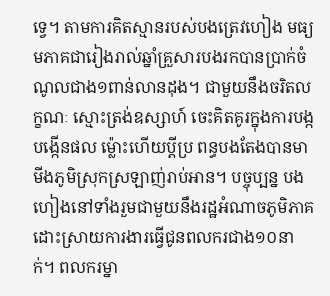ទ្វេ។ តាមការគិតស្មានរបស់បងត្រេវហៀង មធ្យមភាគជារៀងរាល់ឆ្នាំគ្រួសារបងរកបានប្រាក់ចំណូលជាង១ពាន់លានដុង។ ជាមួយនឹងចរិតលក្ខណៈ ស្មោះត្រង់ឧស្សាហ៍ ចេះគិតគូរក្នុងការបង្កបង្កើនផល ម៉្លោះហើយប្តីប្រ ពន្ធបងតែងបានមាមីងភូមិស្រុកស្រឡាញ់រាប់អាន។ បច្ចុប្បន្ន បងហៀងនៅទាំងរួមជាមួយនឹងរដ្ឋអំណាចភូមិភាគ ដោះស្រាយការងារធ្វើជូនពលករជាង១០នាក់។ ពលករម្នា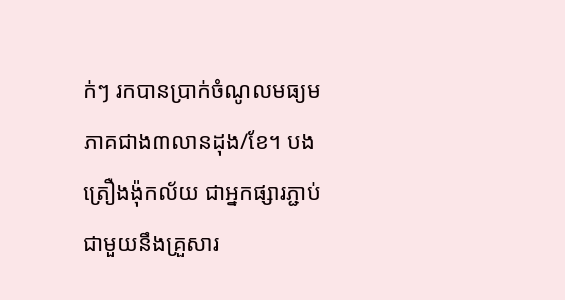ក់ៗ រកបានប្រាក់ចំណូលមធ្យម ភាគជាង៣លានដុង/ខែ។ បងត្រឿងង៉ុកល័យ ជាអ្នកផ្សារភ្ជាប់ជាមួយនឹងគ្រួសារ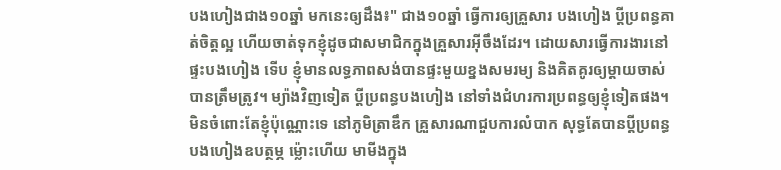បងហៀងជាង១០ឆ្នាំ មកនេះឲ្យដឹង៖" ជាង១០ឆ្នាំ ធ្វើការឲ្យគ្រួសារ បងហៀង ប្តីប្រពន្ធគាត់ចិត្តល្អ ហើយចាត់ទុកខ្ញុំដូចជាសមាជិកក្នុងគ្រួសារអ៊ីចឹងដែរ។ ដោយសារធ្វើការងារនៅផ្ទះបងហៀង ទើប ខ្ញុំមានលទ្ធភាពសង់បានផ្ទះមួយខ្នងសមរម្យ និងគិតគូរឲ្យម្តាយចាស់បានត្រឹមត្រូវ។ ម្យ៉ាងវិញទៀត ប្តីប្រពន្ធបងហៀង នៅទាំងជំហរការប្រពន្ធឲ្យខ្ញុំទៀតផង។ មិនចំពោះតែខ្ញុំប៉ុណ្ណោះទេ នៅភូមិត្រាឌឹក គ្រួសារណាជួបការលំបាក សុទ្ធតែបានប្តីប្រពន្ធបងហៀងឧបត្ថម្ភ ម៉្លោះហើយ មាមីងក្នុង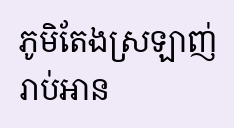ភូមិតែងស្រឡាញ់រាប់អាន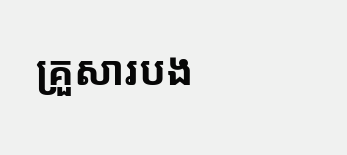គ្រួសារបង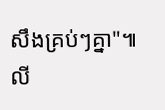សឹងគ្រប់ៗគ្នា"៕
លី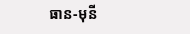ធាន-មុនី